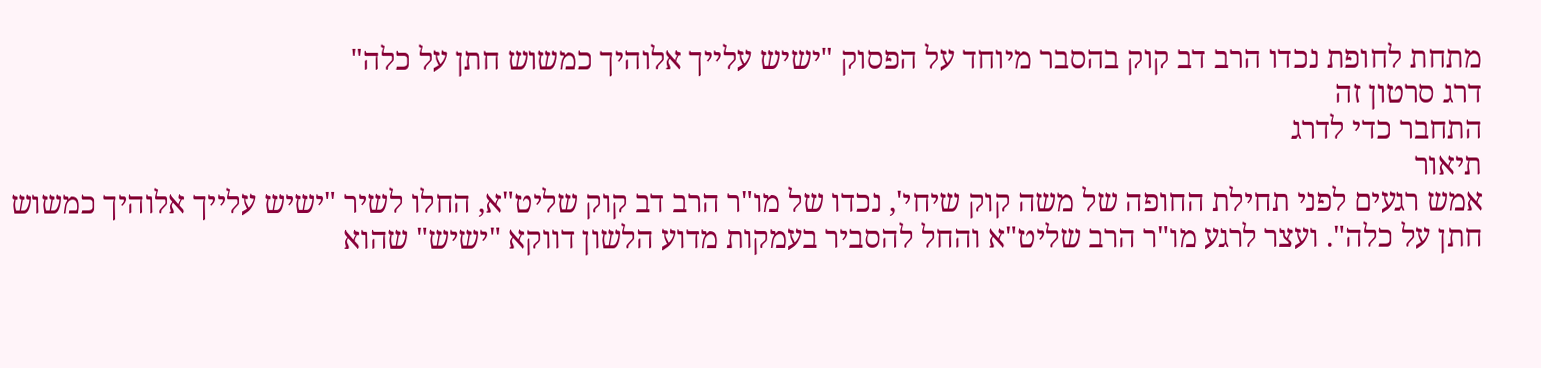מתחת לחופת נכדו הרב דב קוק בהסבר מיוחד על הפסוק "ישיש עלייך אלוהיך כמשוש חתן על כלה"
דרג סרטון זה
התחבר כדי לדרג
תיאור
אמש רגעים לפני תחילת החופה של משה קוק שיחי', נכדו של מו"ר הרב דב קוק שליט"א, החלו לשיר "ישיש עלייך אלוהיך כמשוש חתן על כלה". ועצר לרגע מו"ר הרב שליט"א והחל להסביר בעמקות מדוע הלשון דווקא "ישיש" שהוא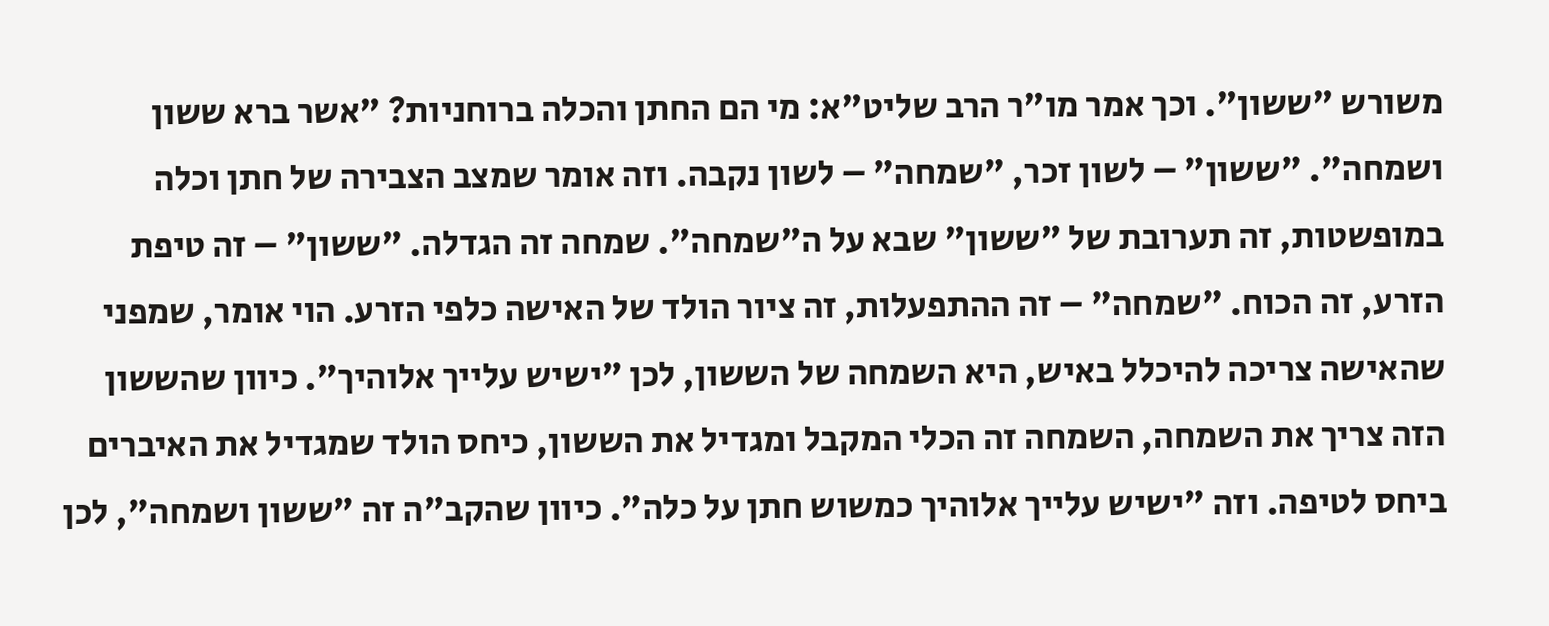משורש "ששון". וכך אמר מו"ר הרב שליט"א: מי הם החתן והכלה ברוחניות? "אשר ברא ששון ושמחה". "ששון" – לשון זכר, "שמחה" – לשון נקבה. וזה אומר שמצב הצבירה של חתן וכלה במופשטות, זה תערובת של "ששון" שבא על ה"שמחה". שמחה זה הגדלה. "ששון" – זה טיפת הזרע, זה הכוח. "שמחה" – זה ההתפעלות, זה ציור הולד של האישה כלפי הזרע. הוי אומר, שמפני שהאישה צריכה להיכלל באיש, היא השמחה של הששון, לכן "ישיש עלייך אלוהיך". כיוון שהששון הזה צריך את השמחה, השמחה זה הכלי המקבל ומגדיל את הששון, כיחס הולד שמגדיל את האיברים ביחס לטיפה. וזה "ישיש עלייך אלוהיך כמשוש חתן על כלה". כיוון שהקב"ה זה "ששון ושמחה", לכן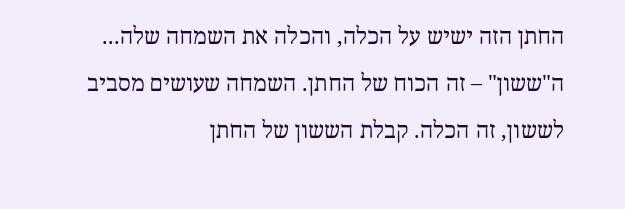החתן הזה ישיש על הכלה, והכלה את השמחה שלה... ה"ששון" – זה הכוח של החתן. השמחה שעושים מסביב לששון, זה הכלה. קבלת הששון של החתן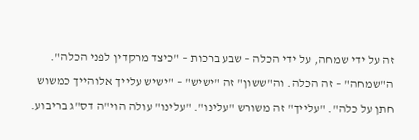זה על ידי שמחה, על ידי הכלה – שבע ברכות – "כיצד מרקדין לפני הכלה". ה"שמחה" – זה הכלה. וה"ששון" זה "ישיש" – "ישיש עלייך אלוהייך כמשוש חתן על כלה". "עלייך" זה משורש "עלינו". "עלינו" עולה הוי"ה דס"ג בריבוע.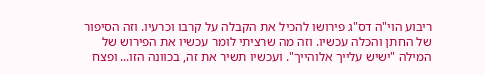ריבוע הוי"ה דס"ג פירושו להכיל את הקבלה על קרבו וכרעיו. וזה הסיפור של החתן והכלה עכשיו. וזה מה שרציתי לומר עכשיו את הפירוש של המילה "ישיש עלייך אלוהייך". ועכשיו תשיר את זה, בכוונה הזו... ופצח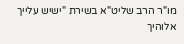מו"ר הרב שליט"א בשירת "ישיש עלייך אלוהיך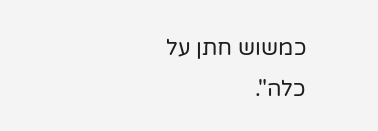כמשוש חתן על כלה".